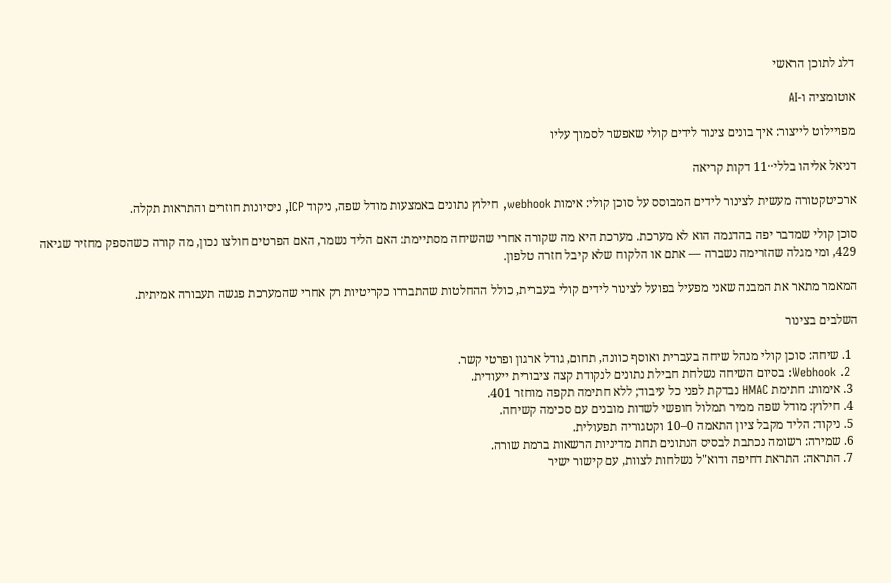דלג לתוכן הראשי

אוטומציה ו-AI

מפויילוט לייצור: איך בונים צינור לידים קולי שאפשר לסמוך עליו

דניאל אליהו בללי··11 דקות קריאה

ארכיטקטורה מעשית לצינור לידים המבוסס על סוכן קולי: אימות webhook, חילוץ נתונים באמצעות מודל שפה, ניקוד ICP, ניסיונות חוזרים והתראות תקלה.

סוכן קולי שמדבר יפה בהדגמה הוא לא מערכת. מערכת היא מה שקורה אחרי שהשיחה מסתיימת: האם הליד נשמר, האם הפרטים חולצו נכון, מה קורה כשהספק מחזיר שגיאה 429, ומי מגלה שהזרימה נשברה — אתם או הלקוח שלא קיבל חזרה טלפון.

המאמר מתאר את המבנה שאני מפעיל בפועל לצינור לידים קולי בעברית, כולל ההחלטות שהתבררו כקריטיות רק אחרי שהמערכת פגשה תעבורה אמיתית.

השלבים בצינור

  1. שיחה: סוכן קולי מנהל שיחה בעברית ואוסף כוונה, תחום, גודל ארגון ופרטי קשר.
  2. Webhook: בסיום השיחה נשלחת חבילת נתונים לנקודת קצה ציבורית ייעודית.
  3. אימות: חתימת HMAC נבדקת לפני כל עיבוד; ללא חתימה תקפה מוחזר 401.
  4. חילוץ: מודל שפה ממיר תמלול חופשי לשדות מובנים עם סכימה קשיחה.
  5. ניקוד: הליד מקבל ציון התאמה 0–10 וקטגוריה תפעולית.
  6. שמירה: רשומה נכתבת לבסיס הנתונים תחת מדיניות הרשאות ברמת שורה.
  7. התראה: התראת דחיפה ודוא"ל נשלחות לצוות, עם קישור ישיר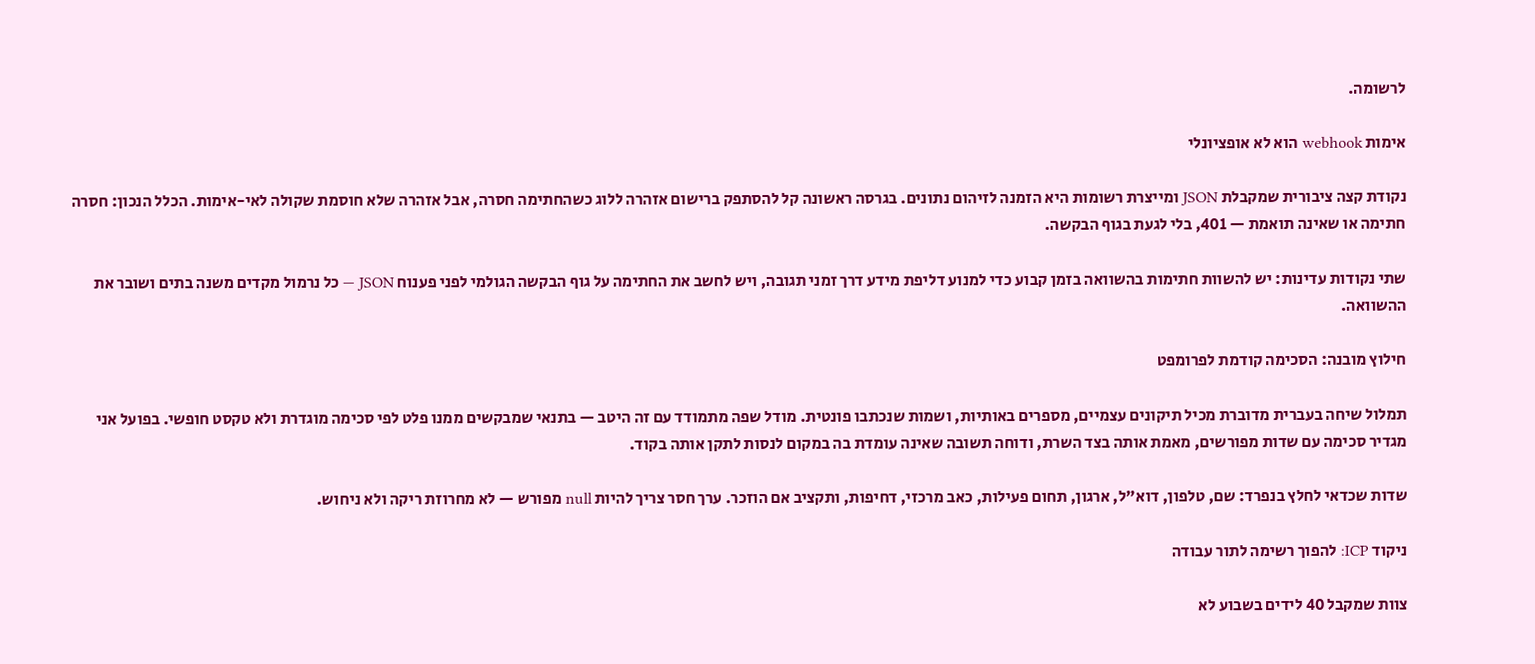לרשומה.

אימות webhook הוא לא אופציונלי

נקודת קצה ציבורית שמקבלת JSON ומייצרת רשומות היא הזמנה לזיהום נתונים. בגרסה ראשונה קל להסתפק ברישום אזהרה ללוג כשהחתימה חסרה, אבל אזהרה שלא חוסמת שקולה לאי-אימות. הכלל הנכון: חסרה חתימה או שאינה תואמת — 401, בלי לגעת בגוף הבקשה.

שתי נקודות עדינות: יש להשוות חתימות בהשוואה בזמן קבוע כדי למנוע דליפת מידע דרך זמני תגובה, ויש לחשב את החתימה על גוף הבקשה הגולמי לפני פענוח JSON — כל נרמול מקדים משנה בתים ושובר את ההשוואה.

חילוץ מובנה: הסכימה קודמת לפרומפט

תמלול שיחה בעברית מדוברת מכיל תיקונים עצמיים, מספרים באותיות, ושמות שנכתבו פונטית. מודל שפה מתמודד עם זה היטב — בתנאי שמבקשים ממנו פלט לפי סכימה מוגדרת ולא טקסט חופשי. בפועל אני מגדיר סכימה עם שדות מפורשים, מאמת אותה בצד השרת, ודוחה תשובה שאינה עומדת בה במקום לנסות לתקן אותה בקוד.

שדות שכדאי לחלץ בנפרד: שם, טלפון, דוא"ל, ארגון, תחום פעילות, כאב מרכזי, דחיפות, ותקציב אם הוזכר. ערך חסר צריך להיות null מפורש — לא מחרוזת ריקה ולא ניחוש.

ניקוד ICP: להפוך רשימה לתור עבודה

צוות שמקבל 40 לידים בשבוע לא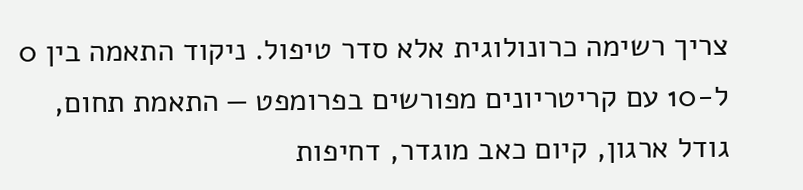צריך רשימה כרונולוגית אלא סדר טיפול. ניקוד התאמה בין 0 ל-10 עם קריטריונים מפורשים בפרומפט — התאמת תחום, גודל ארגון, קיום כאב מוגדר, דחיפות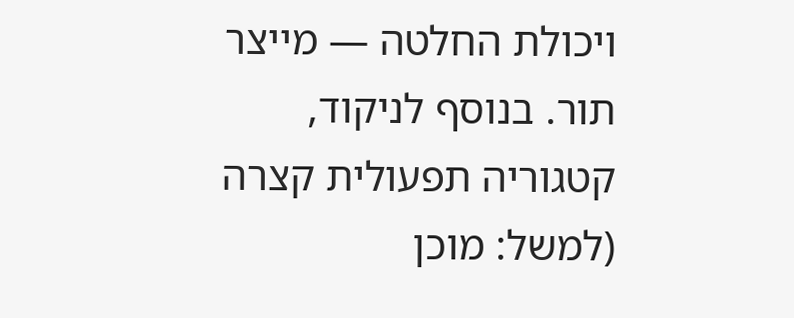ויכולת החלטה — מייצר תור. בנוסף לניקוד, קטגוריה תפעולית קצרה (למשל: מוכן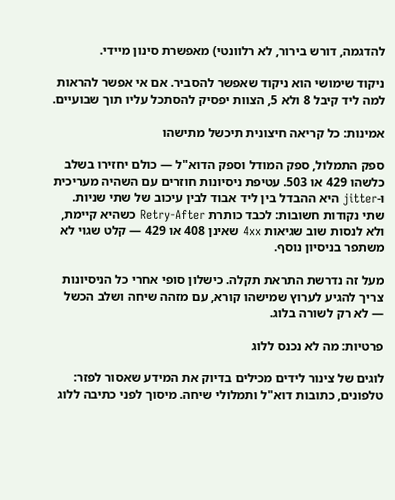להדגמה, דורש בירור, לא רלוונטי) מאפשרת סינון מיידי.

ניקוד שימושי הוא ניקוד שאפשר להסביר. אם אי אפשר להראות למה ליד קיבל 8 ולא 5, הצוות יפסיק להסתכל עליו תוך שבועיים.

אמינות: כל קריאה חיצונית תיכשל מתישהו

ספק התמלול, ספק המודל וספק הדוא"ל — כולם יחזירו בשלב כלשהו 429 או 503. עטיפת ניסיונות חוזרים עם השהיה מעריכית ו-jitter היא ההבדל בין ליד אבוד לבין עיכוב של שתי שניות. שתי נקודות חשובות: לכבד כותרת Retry-After כשהיא קיימת, ולא לנסות שוב שגיאות 4xx שאינן 408 או 429 — קלט שגוי לא משתפר בניסיון נוסף.

מעל זה נדרשת התראת תקלה. כישלון סופי אחרי כל הניסיונות צריך להגיע לערוץ שמישהו קורא, עם מזהה שיחה ושלב הכשל — לא רק לשורה בלוג.

פרטיות: מה לא נכנס ללוג

לוגים של צינור לידים מכילים בדיוק את המידע שאסור לפזר: טלפונים, כתובות דוא"ל ותמלולי שיחה. מיסוך לפני כתיבה ללוג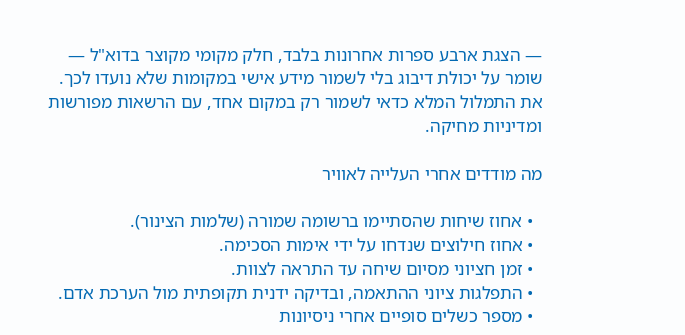— הצגת ארבע ספרות אחרונות בלבד, חלק מקומי מקוצר בדוא"ל — שומר על יכולת דיבוג בלי לשמור מידע אישי במקומות שלא נועדו לכך. את התמלול המלא כדאי לשמור רק במקום אחד, עם הרשאות מפורשות ומדיניות מחיקה.

מה מודדים אחרי העלייה לאוויר

  • אחוז שיחות שהסתיימו ברשומה שמורה (שלמות הצינור).
  • אחוז חילוצים שנדחו על ידי אימות הסכימה.
  • זמן חציוני מסיום שיחה עד התראה לצוות.
  • התפלגות ציוני ההתאמה, ובדיקה ידנית תקופתית מול הערכת אדם.
  • מספר כשלים סופיים אחרי ניסיונות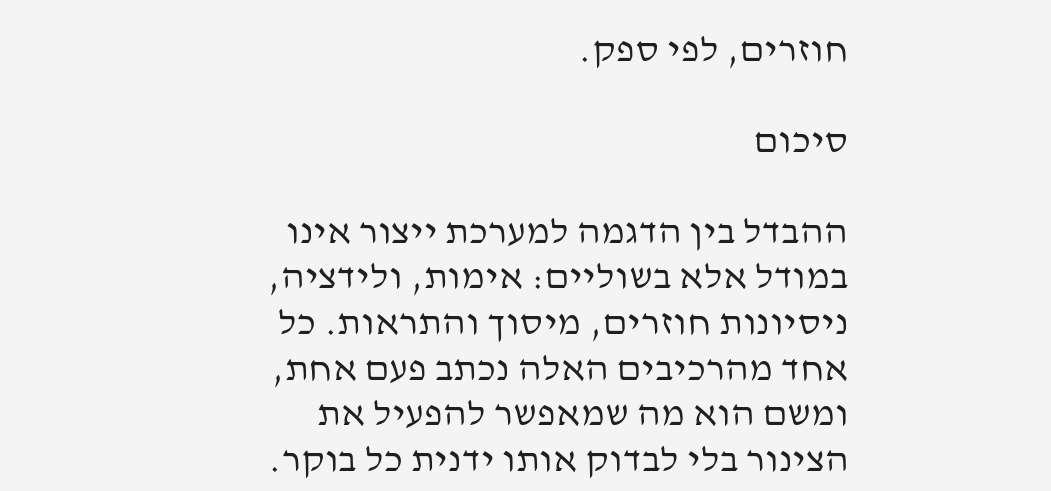חוזרים, לפי ספק.

סיכום

ההבדל בין הדגמה למערכת ייצור אינו במודל אלא בשוליים: אימות, ולידציה, ניסיונות חוזרים, מיסוך והתראות. כל אחד מהרכיבים האלה נכתב פעם אחת, ומשם הוא מה שמאפשר להפעיל את הצינור בלי לבדוק אותו ידנית כל בוקר.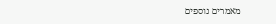מאמרים נוספים